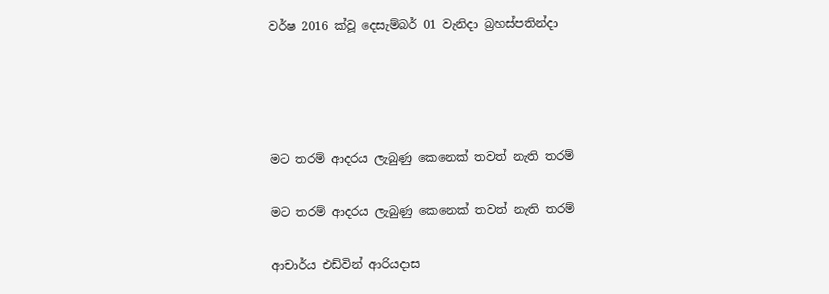වර්ෂ 2016 ක්වූ දෙසැම්බර් 01 වැනිදා බ්‍රහස්පතින්දා




මට තරම් ආදරය ලැබුණු කෙනෙක් තවත් නැති තරම්

මට තරම් ආදරය ලැබුණු කෙනෙක් තවත් නැති තරම්

ආචාර්ය එඩ්වින් ආරියදාස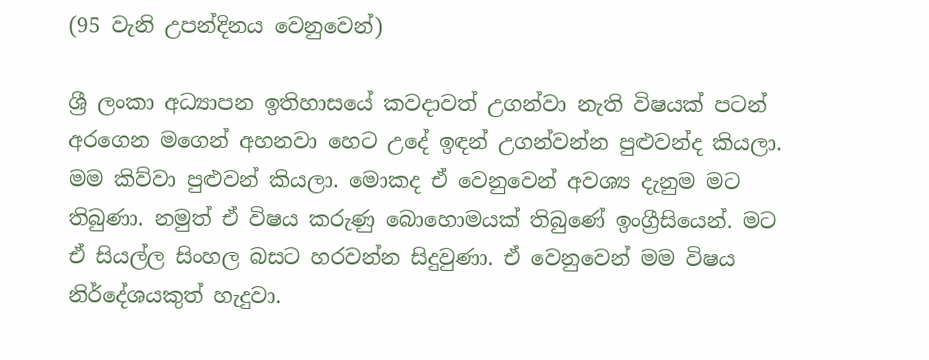(95 වැනි උපන්දිනය වෙනුවෙන්)

ශ්‍රී ලංකා අධ්‍යාපන ඉතිහාසයේ කවදාවත් උගන්වා නැති විෂයක් පටන් අරගෙන මගෙන් අහනවා හෙට උදේ ඉඳන් උගන්වන්න පුළුවන්ද කියලා. මම කිව්වා පුළුවන් කියලා. මොකද ඒ වෙනුවෙන් අවශ්‍ය දැනුම මට තිබුණා. නමුත් ඒ විෂය කරුණු බොහොමයක් තිබුණේ ඉංග්‍රීසියෙන්. මට ඒ සියල්ල සිංහල බසට හරවන්න සිදුවුණා. ඒ වෙනුවෙන් මම විෂය නිර්දේශයකුත් හැදුවා.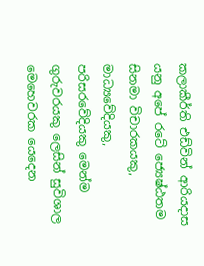කලාකීර්ති එඩ්වින් ආරියදාස යනු අපේ රටේ ජ්‍යෙෂ්ඨතම සිනමා විචාරකයකු, මාධ්‍යවේදියකු, පරිසරවේදියකු මෙන්ම ගුරුවරයකු ලෙසින් සුවිශාල මෙහෙවරක යෙදෙන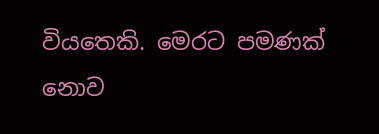වියතෙකි. මෙරට පමණක් නොව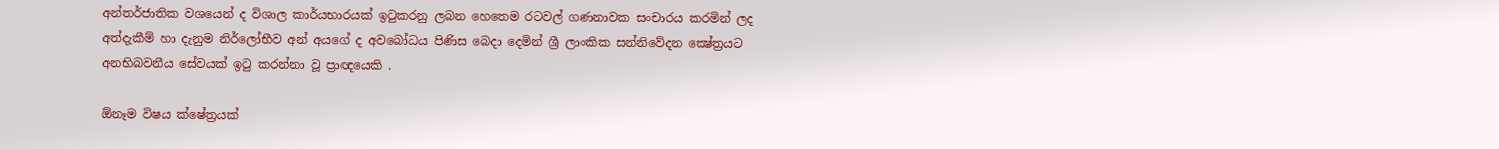අන්තර්ජාතික වශයෙන් ද විශාල කාර්යභාරයක්‌ ඉටුකරනු ලබන හෙතෙම රටවල් ගණනාවක සංචාරය කරමින් ලද අත්දැකීම් හා දැනුම නිර්ලෝභීව අන් අයගේ ද අවබෝධය පිණිස බෙදා දෙමින් ශ්‍රී ලාංකික සන්නිවේදන ක්‍ෂේත්‍රයට අනභිබවනීය සේවයක් ඉටු කරන්නා වූ ප්‍රාඥයෙකි .

ඕනෑම විෂය ක්ෂේත්‍රයක්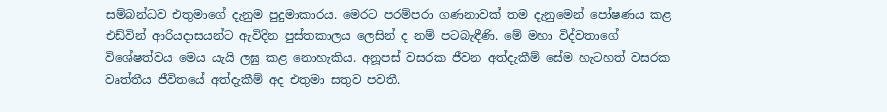සම්බන්ධව එතුමාගේ දැනුම පුදුමාකාරය. මෙරට පරම්පරා ගණනාවක් තම දැනුමෙන් පෝෂණය කළ එඩ්වින් ආරියදාසයන්ට ඇවිදින පුස්තකාලය ලෙසින් ද නම් පටබැඳීණි. මේ මහා විද්වතාගේ විශේෂත්වය මෙය යැයි ලඝු කළ නොහැකිය. අනූපස් වසරක ජීවන අත්දැකීම් සේම හැටහත් වසරක වෘත්තීය ජීවිතයේ අත්දැකීම් අද එතුමා සතුව පවතී.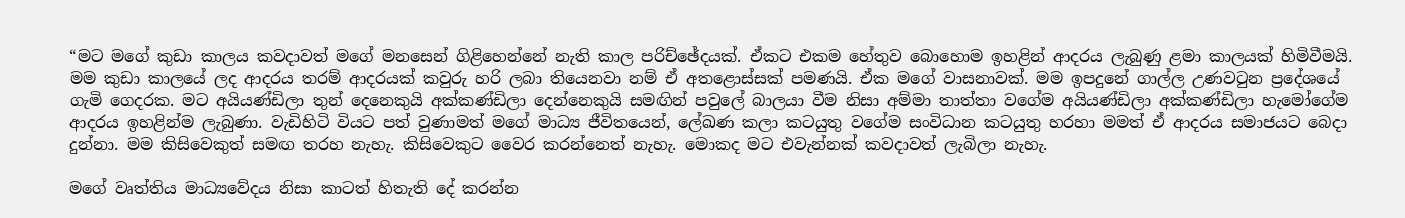“මට මගේ කුඩා කාලය කවදාවත් මගේ මනසෙන් ගිළිහෙන්නේ නැති කාල පරිච්ඡේදයක්. ඒකට එකම හේතුව බොහොම ඉහළින් ආදරය ලැබුණු ළමා කාලයක් හිමිවීමයි. මම කුඩා කාලයේ ලද ආදරය තරම් ආදරයක් කවුරු හරි ලබා තියෙනවා නම් ඒ අතළොස්සක් පමණයි. ඒක මගේ වාසනාවක්. මම ඉපදුනේ ගාල්ල උණවටුන ප්‍රදේශයේ ගැමි ගෙදරක. මට අයියණ්ඩිලා තුන් දෙනෙකුයි අක්කණ්ඩිලා දෙන්නෙකුයි සමඟින් පවුලේ බාලයා වීම නිසා අම්මා තාත්තා වගේම අයියණ්ඩිලා අක්කණ්ඩිලා හැමෝගේම ආදරය ඉහළින්ම ලැබුණා. වැඩිහිටි වියට පත් වුණාමත් මගේ මාධ්‍ය ජීවිතයෙන්, ලේඛණ කලා කටයුතු වගේම සංවිධාන කටයුතු හරහා මමත් ඒ ආදරය සමාජයට බෙදා දුන්නා. මම කිසිවෙකුත් සමඟ තරහ නැහැ. කිසිවෙකුට වෛර කරන්නෙත් නැහැ. මොකද මට එවැන්නක් කවදාවත් ලැබිලා නැහැ.

මගේ වෘත්තිය මාධ්‍යවේදය නිසා කාටත් හිතැති දේ කරන්න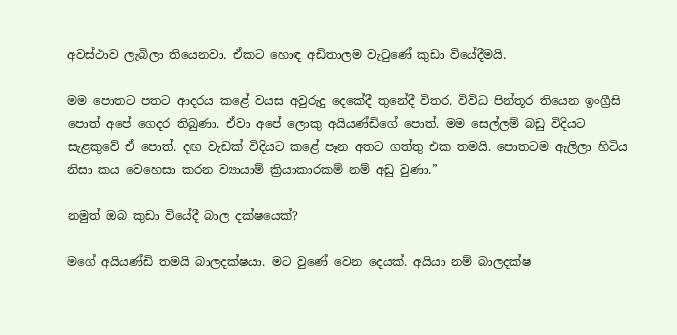අවස්ථාව ලැබිලා තියෙනවා. ඒකට හොඳ අඩිතාලම වැටුණේ කුඩා වියේදීමයි.

මම පොතට පතට ආදරය කළේ වයස අවුරුදු දෙකේදී තුනේදී විතර. විවිධ පින්තූර තියෙන ඉංග්‍රීසි පොත් අපේ ගෙදර තිබුණා. ඒවා අපේ ලොකු අයියණ්ඩිගේ පොත්. මම සෙල්ලම් බඩු විදියට සැළකුවේ ඒ පොත්. දඟ වැඩක් විදියට කළේ පෑන අතට ගත්තු එක තමයි. පොතටම ඇලිලා හිටිය නිසා කය වෙහෙසා කරන ව්‍යායාම් ක්‍රියාකාරකම් නම් අඩු වුණා.”

නමුත් ඔබ කුඩා වියේදී බාල දක්ෂයෙක්?

මගේ අයියණ්ඩි තමයි බාලදක්ෂයා. මට වුණේ වෙන දෙයක්. අයියා නම් බාලදක්ෂ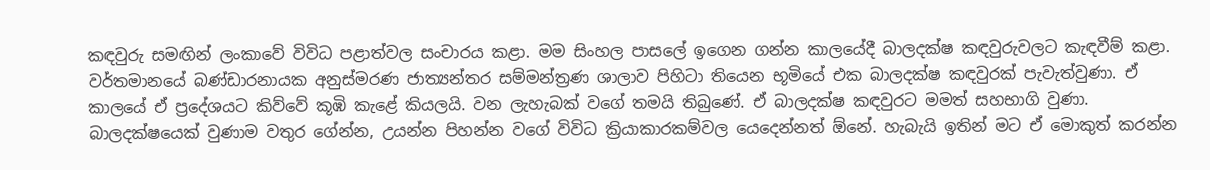කඳවුරු සමඟින් ලංකාවේ විවිධ පළාත්වල සංචාරය කළා. මම සිංහල පාසලේ ඉගෙන ගන්න කාලයේදී බාලදක්ෂ කඳවුරුවලට කැඳවීම් කළා. වර්තමානයේ බණ්ඩාරනායක අනුස්මරණ ජාත්‍යන්තර සම්මන්ත්‍රණ ශාලාව පිහිටා තියෙන භූමියේ එක බාලදක්ෂ කඳවුරක් පැවැත්වුණා. ඒ කාලයේ ඒ ප්‍රදේශයට කිව්වේ කූඹි කැළේ කියලයි. වන ලැහැබක් වගේ තමයි තිබුණේ. ඒ බාලදක්ෂ කඳවුරට මමත් සහභාගි වුණා. බාලදක්ෂයෙක් වුණාම වතුර ගේන්න, උයන්න පිහන්න වගේ විවිධ ක්‍රියාකාරකම්වල යෙදෙන්නත් ඕනේ. හැබැයි ඉතින් මට ඒ මොකුත් කරන්න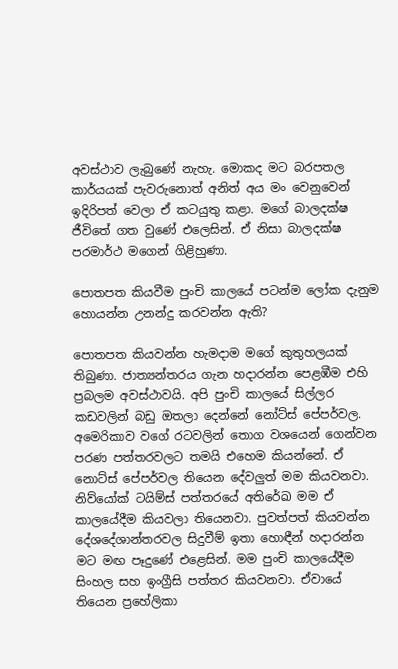අවස්ථාව ලැබුණේ නැහැ. මොකද මට බරපතල කාර්යයක් පැවරුනොත් අනිත් අය මං වෙනුවෙන් ඉදිරිපත් වෙලා ඒ කටයුතු කළා. මගේ බාලදක්ෂ ජීවිතේ ගත වුණේ එලෙසින්. ඒ නිසා බාලදක්ෂ පරමාර්ථ මගෙන් ගිළිහුණා.

පොතපත කියවීම පුංචි කාලයේ පටන්ම ලෝක දැනුම හොයන්න උනන්දු කරවන්න ඇති?

පොතපත කියවන්න හැමදාම මගේ කුතුහලයක් තිබුණා. ජාත්‍යන්තරය ගැන හදාරන්න පෙළඹීම එහි ප්‍රබලම අවස්ථාවයි. අපි පුංචි කාලයේ සිල්ලර කඩවලින් බඩු ඔතලා දෙන්නේ නෝට්ස් පේපර්වල. අමෙරිකාව වගේ රටවලින් තොග වශයෙන් ගෙන්වන පරණ පත්තරවලට තමයි එහෙම කියන්නේ. ඒ නොට්ස් පේපර්වල තියෙන දේවලුත් මම කියවනවා. නිව්යෝක් ටයිම්ස් පත්තරයේ අතිරේඛ මම ඒ කාලයේදීම කියවලා තියෙනවා. පුවත්පත් කියවන්න දේශදේශාන්තරවල සිදුවීම් ඉතා හොඳීන් හදාරන්න මට මඟ පෑදුණේ එළෙසින්. මම පුංචි කාලයේදීම සිංහල සහ ඉංග්‍රීසි පත්තර කියවනවා. ඒවායේ තියෙන ප්‍රහේලිකා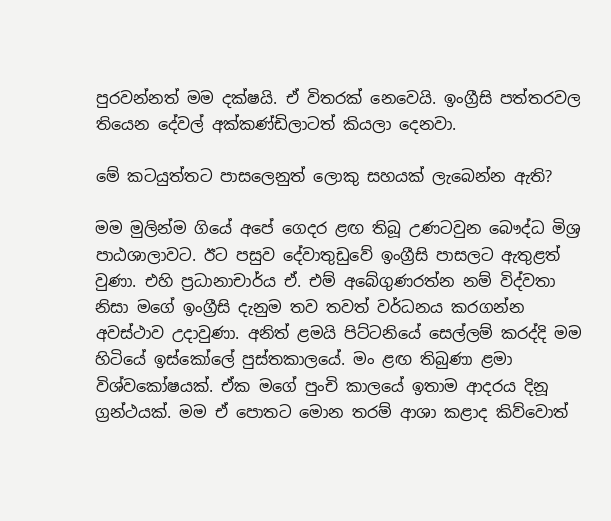පුරවන්නත් මම දක්ෂයි. ඒ විතරක් නෙවෙයි. ඉංග්‍රීසි පත්තරවල තියෙන දේවල් අක්කණ්ඩිලාටත් කියලා දෙනවා.

මේ කටයුත්තට පාසලෙනුත් ලොකු සහයක් ලැබෙන්න ඇති?

මම මුලින්ම ගියේ අපේ ගෙදර ළඟ තිබූ උණටවුන බෞද්ධ මිශ්‍ර පාඨශාලාවට. ඊට පසුව දේවාතුඩුවේ ඉංග්‍රීසි පාසලට ඇතුළත් වුණා. එහි ප්‍රධානාචාර්ය ඒ. එම් අබේගුණරත්න නම් විද්වතා නිසා මගේ ඉංග්‍රීසි දැනුම තව තවත් වර්ධනය කරගන්න අවස්ථාව උදාවුණා. අනිත් ළමයි පිට්ටනියේ සෙල්ලම් කරද්දි මම හිටියේ ඉස්කෝලේ පුස්තකාලයේ. මං ළඟ තිබුණා ළමා විශ්වකෝෂයක්. ඒක මගේ පුංචි කාලයේ ඉතාම ආදරය දිනූ ග්‍රන්ථයක්. මම ඒ පොතට මොන තරම් ආශා කළාද කිව්වොත්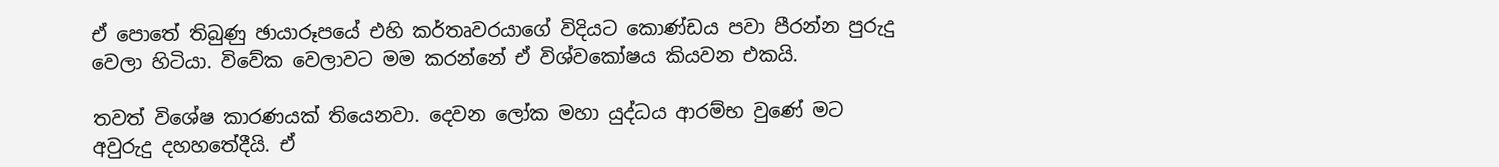ඒ පොතේ තිබුණු ඡායාරූපයේ එහි කර්තෘවරයාගේ විදියට කොණ්ඩය පවා පීරන්න පුරුදු වෙලා හිටියා. විවේක වෙලාවට මම කරන්නේ ඒ විශ්වකෝෂය කියවන එකයි.

තවත් විශේෂ කාරණයක් තියෙනවා. දෙවන ලෝක මහා යුද්ධය ආරම්භ වුණේ මට අවුරුදු දහහතේදීයි. ඒ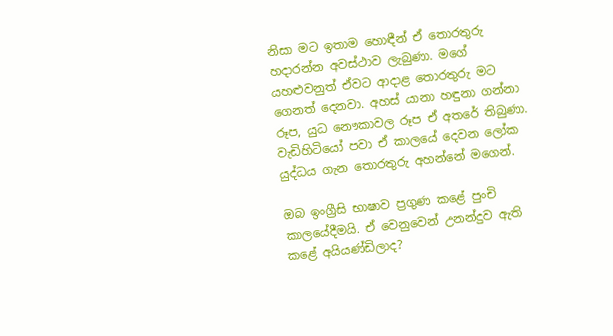නිසා මට ඉතාම හොඳීන් ඒ තොරතුරු හදාරන්න අවස්ථාව ලැබුණා. මගේ යහළුවනුත් ඒවට ආදාළ තොරතුරු මට ගෙනත් දෙනවා. අහස් යානා හඳුනා ගන්නා රූප, යුධ නෞකාවල රූප ඒ අතරේ තිබුණා. වැඩිහිටියෝ පවා ඒ කාලයේ දෙවන ලෝක යුද්ධය ගැන තොරතුරු අහන්නේ මගෙන්.

ඔබ ඉංග්‍රීසි භාෂාව ප්‍රගුණ කළේ පුංචි කාලයේදීමයි. ඒ වෙනුවෙන් උනන්දුව ඇති කළේ අයියණ්ඩිලාද?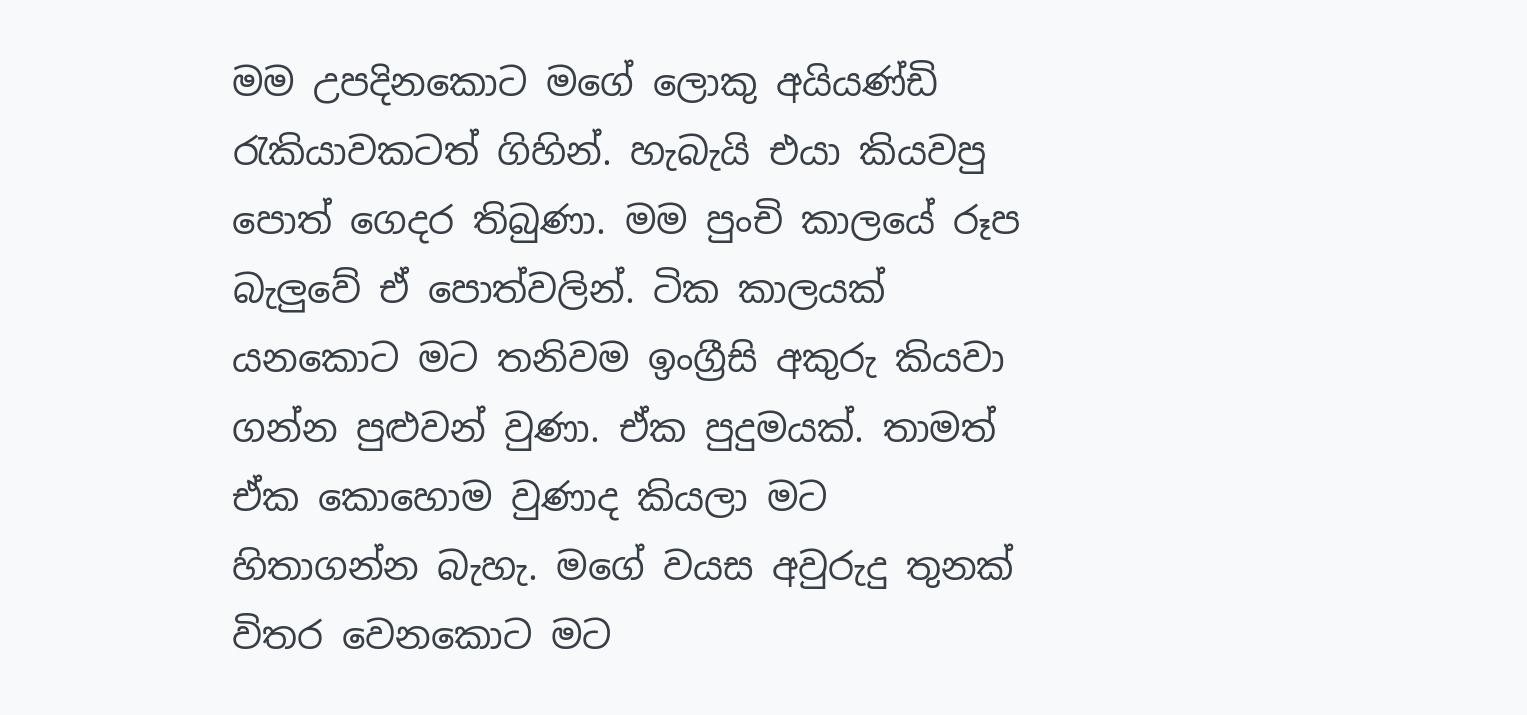මම උපදිනකොට මගේ ලොකු අයියණ්ඩි රැකියාවකටත් ගිහින්. හැබැයි එයා කියවපු පොත් ගෙදර තිබුණා. මම පුංචි කාලයේ රූප බැලුවේ ඒ පොත්වලින්. ටික කාලයක් යනකොට මට තනිවම ඉංග්‍රීසි අකුරු කියවා ගන්න පුළුවන් වුණා. ඒක පුදුමයක්. තාමත් ඒක කොහොම වුණාද කියලා මට හිතාගන්න බැහැ. මගේ වයස අවුරුදු තුනක් විතර වෙනකොට මට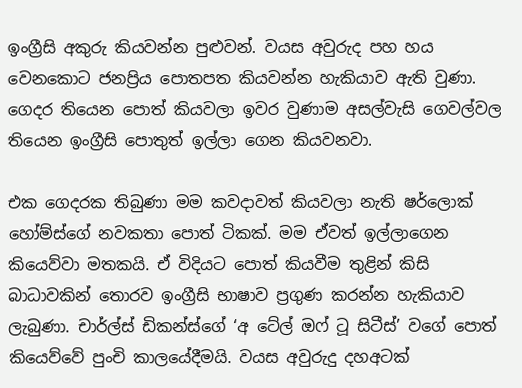ඉංග්‍රීසි අකුරු කියවන්න පුළුවන්. වයස අවුරුද පහ හය වෙනකොට ජනප්‍රිය පොතපත කියවන්න හැකියාව ඇති වුණා. ගෙදර තියෙන පොත් කියවලා ඉවර වුණාම අසල්වැසි ගෙවල්වල තියෙන ඉංග්‍රීසි පොතුත් ඉල්ලා ගෙන කියවනවා.

එක ගෙදරක තිබුණා මම කවදාවත් කියවලා නැති ෂර්ලොක් හෝම්ස්ගේ නවකතා පොත් ටිකක්. මම ඒවත් ඉල්ලාගෙන කියෙව්වා මතකයි. ඒ විදියට පොත් කියවීම තුළින් කිසි බාධාවකින් තොරව ඉංග්‍රීසි භාෂාව ප්‍රගුණ කරන්න හැකියාව ලැබුණා. චාර්ල්ස් ඩිකන්ස්ගේ ‘අ ටේල් ඔෆ් ටූ සිටීස්’ වගේ පොත් කියෙව්වේ පුංචි කාලයේදීමයි. වයස අවුරුදු දහඅටක්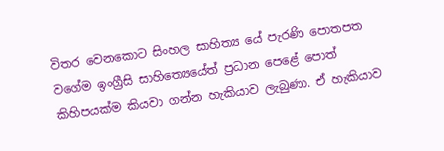විතර වෙනකොට සිංහල සාහිත්‍ය යේ පැරණි පොතපත වගේම ඉංග්‍රීසි සාහිත්‍යෙයේත් ප්‍රධාන පෙළේ පොත් කිහිපයක්ම කියවා ගන්න හැකියාව ලැබුණා. ඒ හැකියාව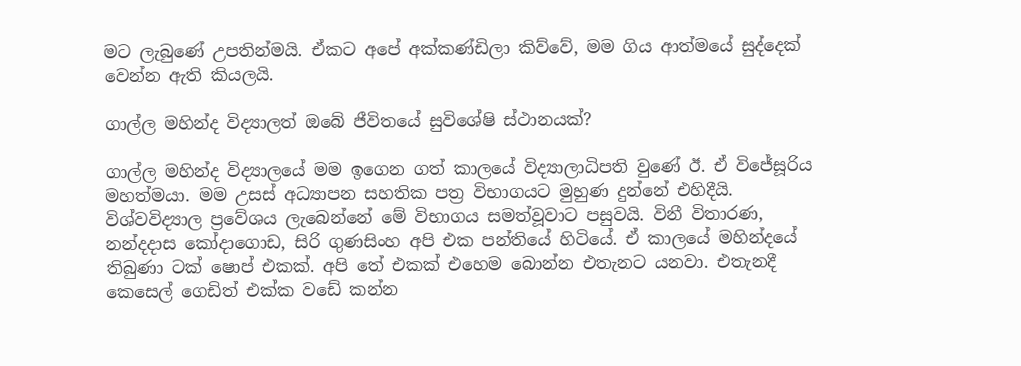මට ලැබුණේ උපතින්මයි. ඒකට අපේ අක්කණ්ඩිලා කිව්වේ, මම ගිය ආත්මයේ සුද්දෙක් වෙන්න ඇති කියලයි.

ගාල්ල මහින්ද විද්‍යාලත් ඔබේ ජීවිතයේ සුවිශේෂි ස්ථානයක්?

ගාල්ල මහින්ද විද්‍යාලයේ මම ඉගෙන ගත් කාලයේ විද්‍යාලාධිපති වුණේ ඊ. ඒ විජේසූරිය මහත්මයා. මම උසස් අධ්‍යාපන සහතික පත්‍ර විභාගයට මුහුණ දුන්නේ එහිදීයි. විශ්වවිද්‍යාල ප්‍රවේශය ලැබෙන්නේ මේ විභාගය සමත්වූවාට පසුවයි. විනී විතාරණ, නන්දදාස කෝදාගොඩ, සිරි ගුණසිංහ අපි එක පන්තියේ හිටියේ. ඒ කාලයේ මහින්දයේ තිබුණා ටක් ෂොප් එකක්. අපි තේ එකක් එහෙම බොන්න එතැනට යනවා. එතැනදී කෙසෙල් ගෙඩිත් එක්ක වඩේ කන්න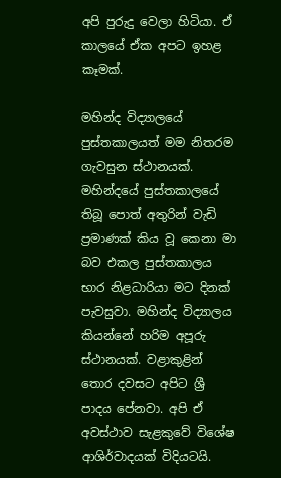අපි පුරුදු වෙලා හිටියා. ඒ කාලයේ ඒක අපට ඉහළ කෑමක්.

මහින්ද විද්‍යාලයේ පුස්තකාලයත් මම නිතරම ගැවසුන ස්ථානයක්. මහින්දයේ පුස්තකාලයේ තිබූ පොත් අතුරින් වැඩි ප්‍රමාණක් කිය වූ කෙනා මා බව එකල පුස්තකාලය භාර නිළධාරියා මට දිනක් පැවසුවා. මහින්ද විද්‍යාලය කියන්නේ හරිම අපූරු ස්ථානයක්. වළාකුළින් තොර දවසට අපිට ශ්‍රී පාදය පේනවා. අපි ඒ අවස්ථාව සැළකුවේ විශේෂ ආශිර්වාදයක් විදියටයි.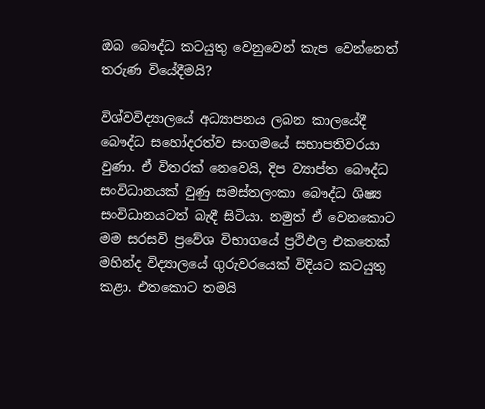ඔබ බෞද්ධ කටයුතු වෙනුවෙන් කැප වෙන්නෙත් තරුණ වියේදීමයි?

විශ්වවිද්‍යාලයේ අධ්‍යාපනය ලබන කාලයේදී බෞද්ධ සහෝදරත්ව සංගමයේ සභාපතිවරයා වුණා. ඒ විතරක් නෙවෙයි, දිප ව්‍යාප්ත බෞද්ධ සංවිධානයක් වුණු සමස්තලංකා බෞද්ධ ශිෂ්‍ය සංවිධානයටත් බැඳී සිටියා. නමුත් ඒ වෙනකොට මම සරසවි ප්‍රවේශ විභාගයේ ප්‍රථිඵල එකතෙක් මහින්ද විද්‍යාලයේ ගුරුවරයෙක් විදියට කටයුතු කළා. එතකොට තමයි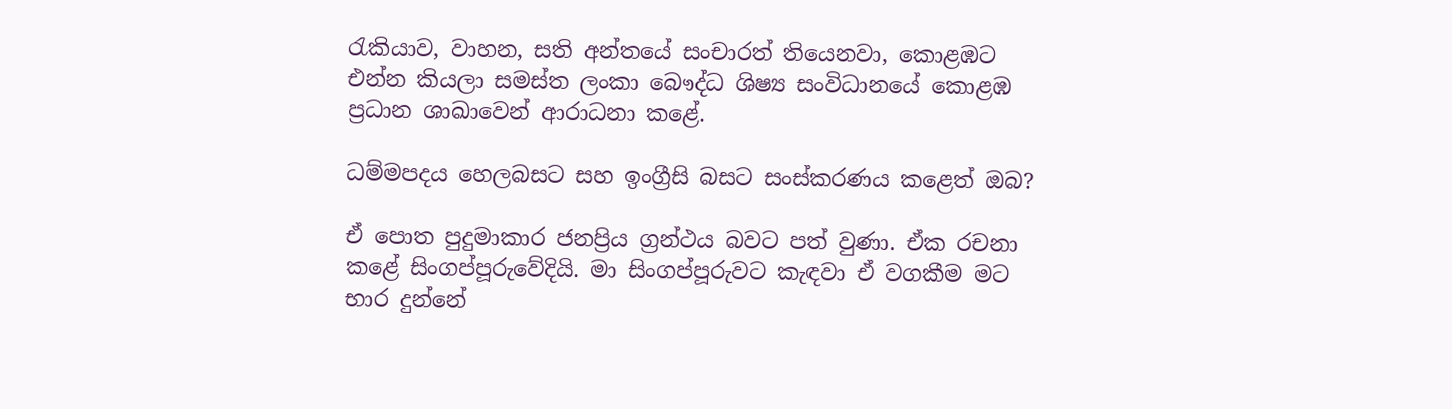රැකියාව, වාහන, සති අන්තයේ සංචාරත් තියෙනවා, කොළඹට එන්න කියලා සමස්ත ලංකා බෞද්ධ ශිෂ්‍ය සංවිධානයේ කොළඹ ප්‍රධාන ශාඛාවෙන් ආරාධනා කළේ.

ධම්මපදය හෙලබසට සහ ඉංග්‍රීසි බසට සංස්කරණය කළෙත් ඔබ?

ඒ පොත පුදුමාකාර ජනප්‍රිය ග්‍රන්ථය බවට පත් වුණා. ඒක රචනා කළේ සිංගප්පූරුවේදියි. මා සිංගප්පූරුවට කැඳවා ඒ වගකීම මට භාර දුන්නේ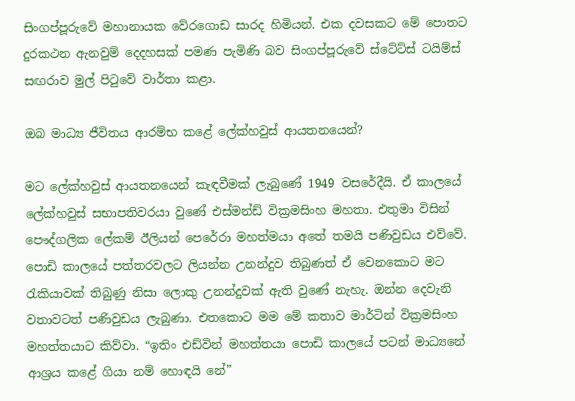සිංගප්පූරුවේ මහානායක වේරගොඩ සාරද හිමියන්. එක දවසකට මේ පොතට දුරකථන ඇනවුම් දෙදහසක් පමණ පැමිණි බව සිංගප්පූරුවේ ස්ටේට්ස් ටයිම්ස් සඟරාව මුල් පිටුවේ වාර්තා කළා.

ඔබ මාධ්‍ය ජීවිතය ආරම්භ කළේ ලේක්හවුස් ආයතනයෙන්?

මට ලේක්හවුස් ආයතනයෙන් කැඳවීමක් ලැබුණේ 1949 වසරේදීයි. ඒ කාලයේ ලේක්හවුස් සභාපතිවරයා වුණේ එස්මන්ඩ් වික්‍රමසිංහ මහතා. එතුමා විසින් පෞද්ගලික ලේකම් ඊලියන් පෙරේරා මහත්මයා අතේ තමයි පණිවුඩය එව්වේ. පොඩි කාලයේ පත්තරවලට ලියන්න උනන්දුව තිබුණත් ඒ වෙනකොට මට රැකියාවක් තිබුණු නිසා ලොකු උනන්දුවක් ඇති වුණේ නැහැ. ඔන්න දෙවැනි වතාවටත් පණිවුඩය ලැබුණා. එතකොට මම මේ කතාව මාර්ටින් වික්‍රමසිංහ මහත්තයාට කිව්වා. “ඉතිං එඩ්වින් මහත්තයා පොඩි කාලයේ පටන් මාධ්‍යනේ ආශ්‍රය කළේ ගියා නම් හොඳයි නේ”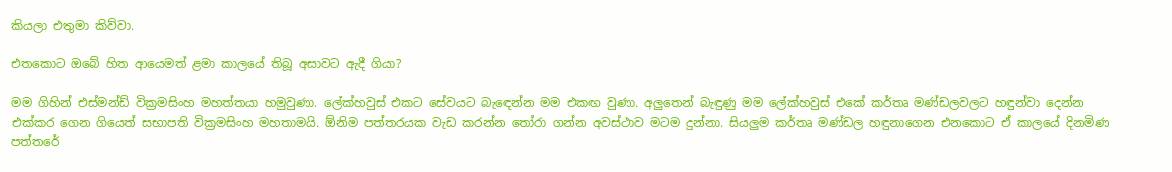කියලා එතුමා කිව්වා.

එතකොට ඔබේ හිත ආයෙමත් ළමා කාලයේ තිබූ අසාවට ඇදී ගියා?

මම ගිහින් එස්මන්ඩ් වික්‍රමසිංහ මහත්තයා හමුවුණා. ලේක්හවුස් එකට සේවයට බැඳෙන්න මම එකඟ වුණා. අලුතෙන් බැඳුණු මම ලේක්හවුස් එකේ කර්තෘ මණ්ඩලවලට හඳුන්වා දෙන්න එක්කර ගෙන ගියෙත් සභාපති වික්‍රමසිංහ මහතාමයි. ඕනිම පත්තරයක වැඩ කරන්න තෝරා ගන්න අවස්ථාව මටම දුන්නා. සියලුම කර්තෘ මණ්ඩල හඳුනාගෙන එනකොට ඒ කාලයේ දිනමිණ පත්තරේ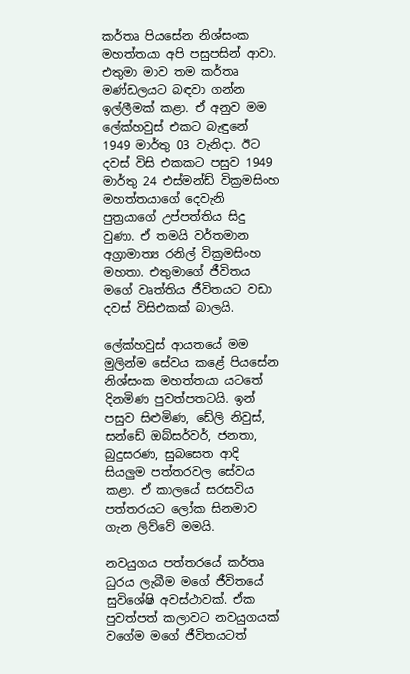කර්තෘ පියසේන නිශ්සංක මහත්තයා අපි පසුපසින් ආවා. එතුමා මාව තම කර්තෘ මණ්ඩලයට බඳවා ගන්න ඉල්ලීමක් කළා. ඒ අනුව මම ලේක්හවුස් එකට බැඳුනේ 1949 මාර්තු 03 වැනිදා. ඊට දවස් විසි එකකට පසුව 1949 මාර්තු 24 එස්මන්ඩ් වික්‍රමසිංහ මහත්තයාගේ දෙවැනි පුත්‍රයාගේ උප්පත්තිය සිදු වුණා. ඒ තමයි වර්තමාන අග්‍රාමාත්‍ය රනිල් වික්‍රමසිංහ මහතා. එතුමාගේ ජීවිතය මගේ වෘත්තිය ජීවිතයට වඩා දවස් විසිඑකක් බාලයි.

ලේක්හවුස් ආයතයේ මම මුලින්ම සේවය කළේ පියසේන නිශ්සංක මහත්තයා යටතේ දිනමිණ පුවත්පතටයි. ඉන් පසුව සිළුමිණ, ඩේලි නිවුස්, සන්ඩේ ඔබ්සර්වර්, ජනතා, බුදුසරණ, සුබසෙත ආදි සියලුම පත්තරවල සේවය කළා. ඒ කාලයේ සරසවිය පත්තරයට ලෝක සිනමාව ගැන ලිව්වේ මමයි.

නවයුගය පත්තරයේ කර්තෘ ධුරය ලැබීම මගේ ජීවිතයේ සුවිශේෂි අවස්ථාවක්. ඒක පුවත්පත් කලාවට නවයුගයක් වගේම මගේ ජීවිතයටත්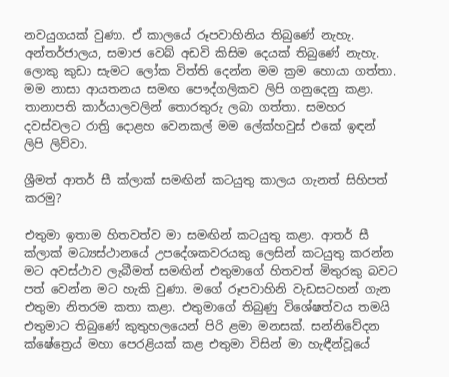නවයුගයක් වුණා. ඒ කාලයේ රූපවාහිනිය තිබුණේ නැහැ. අන්තර්ජාලය, සමාජ වෙබ් අඩවි කිසිම දෙයක් තිබුණේ නැහැ. ලොකු කුඩා සැමට ලෝක විත්ති දෙන්න මම ක්‍රම හොයා ගත්තා. මම නාසා ආයතනය සමඟ පෞද්ගලිකව ලිපි ගනුදෙනු කළා. තානාපති කාර්යාලවලින් තොරතුරු ලබා ගත්තා. සමහර දවස්වලට රාත්‍රි දොළහ වෙනකල් මම ලේක්හවුස් එකේ ඉඳන් ලිපි ලිව්වා.

ශ්‍රීමත් ආතර් සී ක්ලාක් සමඟින් කටයුතු කාලය ගැනත් සිහිපත් කරමු?

එතුමා ඉතාම හිතවත්ව මා සමඟින් කටයුතු කළා. ආතර් සී ක්ලාක් මධ්‍යස්ථානයේ උපදේශකවරයකු ලෙසින් කටයුතු කරන්න මට අවස්ථාව ලැබීමත් සමඟින් එතුමාගේ හිතවත් මිතුරකු බවට පත් වෙන්න මට හැකි වුණා. මගේ රූපවාහිනි වැඩසටහන් ගැන එතුමා නිතරම කතා කළා. එතුමාගේ තිබුණු විශේෂත්වය තමයි එතුමාට තිබුණේ කුතුහලයෙන් පිරි ළමා මනසක්. සන්නිවේදන ක්ෂේත්‍රෙය් මහා පෙරළියක් කළ එතුමා විසින් මා හැඳීන්වූයේ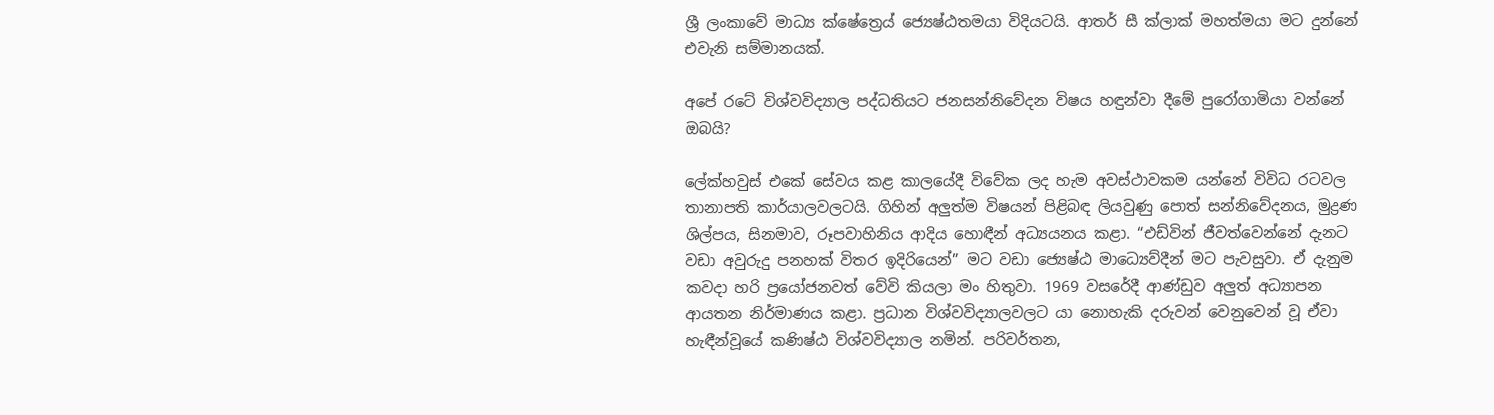ශ්‍රී ලංකාවේ මාධ්‍ය ක්ෂේත්‍රෙය් ජ්‍යෙෂ්ඨතමයා විදියටයි. ආතර් සී ක්ලාක් මහත්මයා මට දුන්නේ එවැනි සම්මානයක්.

අපේ රටේ විශ්වවිද්‍යාල පද්ධතියට ජනසන්නිවේදන විෂය හඳුන්වා දීමේ පුරෝගාමියා වන්නේ ඔබයි?

ලේක්හවුස් එකේ සේවය කළ කාලයේදී විවේක ලද හැම අවස්ථාවකම යන්නේ විවිධ රටවල තානාපති කාර්යාලවලටයි. ගිහින් අලුත්ම විෂයන් පිළිබඳ ලියවුණු පොත් සන්නිවේදනය, මුද්‍රණ ශිල්පය, සිනමාව, රූපවාහිනිය ආදිය හොඳීන් අධ්‍යයනය කළා. “එඩ්වින් ජීවත්වෙන්නේ දැනට වඩා අවුරුදු පනහක් විතර ඉදිරියෙන්” මට වඩා ජ්‍යෙෂ්ඨ මාධ්‍යෙව්දීන් මට පැවසුවා. ඒ දැනුම කවදා හරි ප්‍රයෝජනවත් වේවි කියලා මං හිතුවා. 1969 වසරේදී ආණ්ඩුව අලුත් අධ්‍යාපන ආයතන නිර්මාණය කළා. ප්‍රධාන විශ්වවිද්‍යාලවලට යා නොහැකි දරුවන් වෙනුවෙන් වූ ඒවා හැඳීන්වූයේ කණිෂ්ඨ විශ්වවිද්‍යාල නමින්. පරිවර්තන,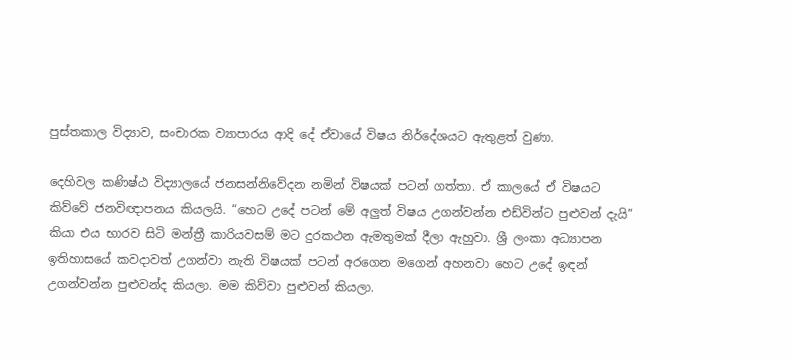පුස්තකාල විද්‍යාව, සංචාරක ව්‍යාපාරය ආදි දේ ඒවායේ විෂය නිර්දේශයට ඇතුළත් වුණා.

දෙහිවල කණිෂ්ඨ විද්‍යාලයේ ජනසන්නිවේදන නමින් විෂයක් පටන් ගත්තා. ඒ කාලයේ ඒ විෂයට කිව්වේ ජනවිඥාපනය කියලයි. “හෙට උදේ පටන් මේ අලුත් විෂය උගන්වන්න එඩ්වින්ට පුළුවන් දැයි” කියා එය භාරව සිටි මන්ත්‍රී කාරියවසම් මට දුරකථන ඇමතුමක් දීලා ඇහුවා. ශ්‍රී ලංකා අධ්‍යාපන ඉතිහාසයේ කවදාවත් උගන්වා නැති විෂයක් පටන් අරගෙන මගෙන් අහනවා හෙට උදේ ඉඳන් උගන්වන්න පුළුවන්ද කියලා. මම කිව්වා පුළුවන් කියලා.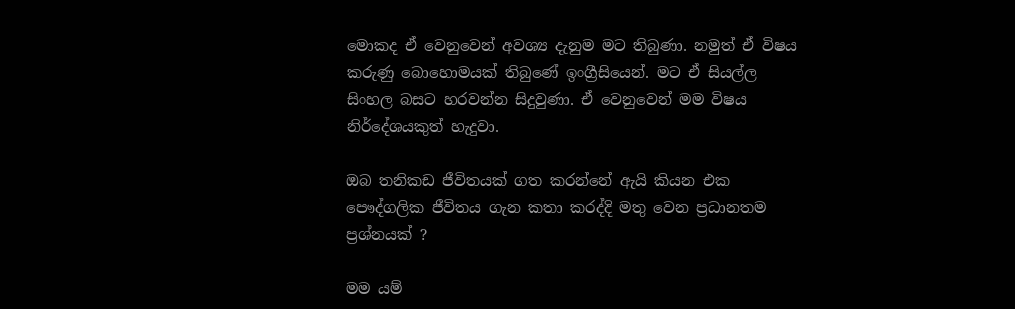මොකද ඒ වෙනුවෙන් අවශ්‍ය දැනුම මට තිබුණා. නමුත් ඒ විෂය කරුණු බොහොමයක් තිබුණේ ඉංග්‍රීසියෙන්. මට ඒ සියල්ල සිංහල බසට හරවන්න සිදුවුණා. ඒ වෙනුවෙන් මම විෂය නිර්දේශයකුත් හැදුවා.

ඔබ තනිකඩ ජීවිතයක් ගත කරන්නේ ඇයි කියන එක පෞද්ගලික ජීවිතය ගැන කතා කරද්දි මතු වෙන ප්‍රධානතම ප්‍රශ්නයක් ?

මම යම්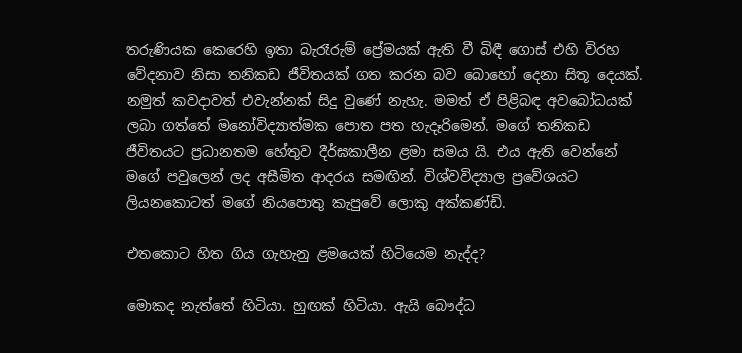තරුණියක කෙරෙහි ඉතා බැරෑරුම් ප්‍රේමයක් ඇති වී බිඳී ගොස් එහි විරහ වේදනාව නිසා තනිකඩ ජීවිතයක් ගත කරන බව බොහෝ දෙනා සිතූ දෙයක්. නමුත් කවදාවත් එවැන්නක් සිදු වුණේ නැහැ. මමත් ඒ පිළිබඳ අවබෝධයක් ලබා ගත්තේ මනෝවිද්‍යාත්මක පොත පත හැදෑරිමෙන්. මගේ තනිකඩ ජීවිතයට ප්‍රධානතම හේතුව දීර්ඝකාලීන ළමා සමය යි. එය ඇති වෙන්නේ මගේ පවුලෙන් ලද අසීමිත ආදරය සමඟින්. විශ්වවිද්‍යාල ප්‍රවේශයට ලියනකොටත් මගේ නියපොතු කැපුවේ ලොකු අක්කණ්ඩි.

එතකොට හිත ගිය ගැහැනු ළමයෙක් හිටියෙම නැද්ද?

මොකද නැත්තේ හිටියා. හුඟක් හිටියා. ඇයි බෞද්ධ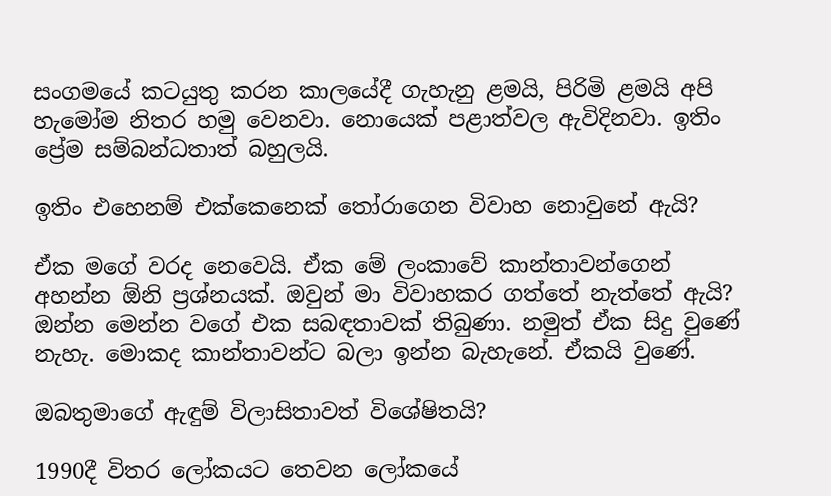සංගමයේ කටයුතු කරන කාලයේදී ගැහැනු ළමයි, පිරිමි ළමයි අපි හැමෝම නිතර හමු වෙනවා. නොයෙක් පළාත්වල ඇවිදිනවා. ඉතිං ප්‍රේම සම්බන්ධතාත් බහුලයි.

ඉතිං එහෙනම් එක්කෙනෙක් තෝරාගෙන විවාහ නොවුනේ ඇයි?

ඒක මගේ වරද නෙවෙයි. ඒක මේ ලංකාවේ කාන්තාවන්ගෙන් අහන්න ඕනි ප්‍රශ්නයක්. ඔවුන් මා විවාහකර ගත්තේ නැත්තේ ඇයි? ඔන්න මෙන්න වගේ එක සබඳතාවක් තිබුණා. නමුත් ඒක සිදු වුණේ නැහැ. මොකද කාන්තාවන්ට බලා ඉන්න බැහැනේ. ඒකයි වුණේ.

ඔබතුමාගේ ඇඳුම් විලාසිතාවත් විශේෂිතයි?

1990දී විතර ලෝකයට තෙවන ලෝකයේ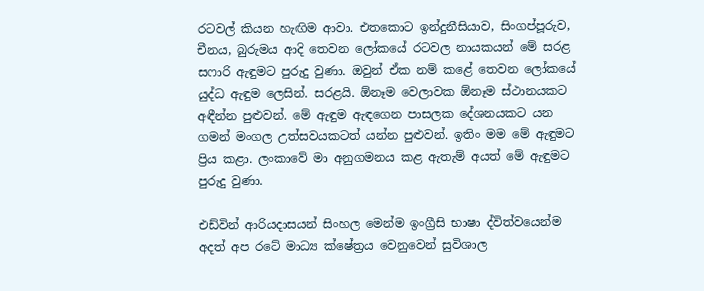රටවල් කියන හැඟිම ආවා. එතකොට ඉන්දුනීසියාව, සිංගප්පූරුව, චීනය, බුරුමය ආදි තෙවන ලෝකයේ රටවල නායකයන් මේ සරළ සෆාරි ඇඳුමට පුරුදු වුණා. ඔවුන් ඒක නම් කළේ තෙවන ලෝකයේ යුද්ධ ඇඳුම ලෙසින්. සරළයි. ඕනෑම වෙලාවක ඕනෑම ස්ථානයකට අඳීන්න පුළුවන්. මේ ඇඳුම ඇඳගෙන පාසලක දේශනයකට යන ගමන් මංගල උත්සවයකටත් යන්න පුළුවන්. ඉතිං මම මේ ඇඳුමට ප්‍රිය කළා. ලංකාවේ මා අනුගමනය කළ ඇතැම් අයත් මේ ඇඳුමට පුරුදු වුණා.

එඩ්වින් ආරියදාසයන් සිංහල මෙන්ම ඉංග්‍රීසි භාෂා ද්විත්වයෙන්ම අදත් අප රටේ මාධ්‍ය ක්ෂේත්‍රය වෙනුවෙන් සුවිශාල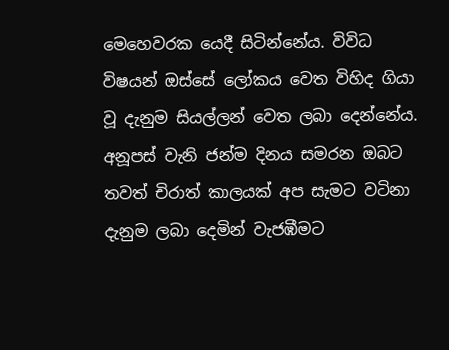මෙහෙවරක යෙදී සිටින්නේය. විවිධ විෂයන් ඔස්සේ ලෝකය වෙත විහිද ගියා වූ දැනුම සියල්ලන් වෙත ලබා දෙන්නේය. අනූපස් වැනි ජන්ම දිනය සමරන ඔබට තවත් චිරාත් කාලයක් අප සැමට වටිනා දැනුම ලබා දෙමින් වැජඹීමට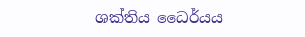ශක්තිය ධෛර්යය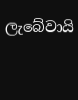ලැබේවායි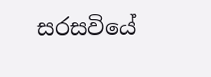සරසවියේ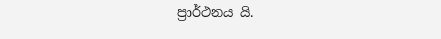ප්‍රාර්ථනය යි.